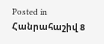Posted in Հանրահաշիվ 8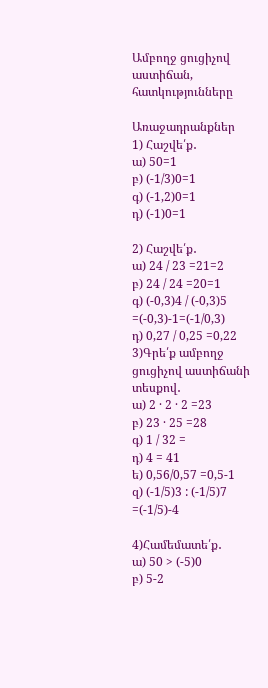Ամբողջ ցուցիչով աստիճան, հատկությունները

Առաջադրանքներ
1) Հաշվե՛ք․
ա) 50=1
բ) (-1/3)0=1
գ) (-1,2)0=1
դ) (-1)0=1

2) Հաշվե՛ք․
ա) 24 / 23 =21=2
բ) 24 / 24 =20=1
գ) (-0,3)4 / (-0,3)5 =(-0,3)-1=(-1/0,3)
դ) 0,27 / 0,25 =0,22
3)Գրե՛ք ամբողջ ցուցիչով աստիճանի տեսքով․
ա) 2 · 2 · 2 =23
բ) 23 · 25 =28
գ) 1 / 32 =
դ) 4 = 41
ե) 0,56/0,57 =0,5-1
զ) (-1/5)3 : (-1/5)7 =(-1/5)-4

4)Համեմատե՛ք․
ա) 50 > (-5)0
բ) 5-2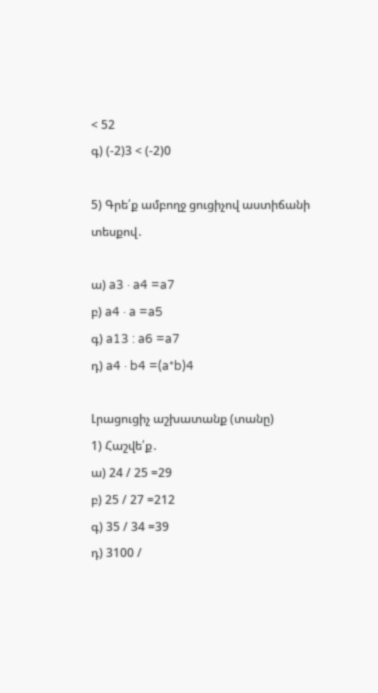< 52
գ) (-2)3 < (-2)0

5) Գրե՛ք ամբողջ ցուցիչով աստիճանի տեսքով․

ա) a3 · a4 =a7
բ) a4 · a =a5
գ) a13 : a6 =a7
դ) a4 · b4 =(a*b)4

Լրացուցիչ աշխատանք (տանը)
1) Հաշվե՛ք․
ա) 24 / 25 =29
բ) 25 / 27 =212
գ) 35 / 34 =39
դ) 3100 /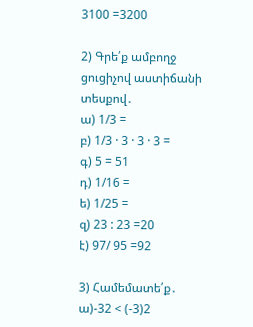3100 =3200

2) Գրե՛ք ամբողջ ցուցիչով աստիճանի տեսքով․
ա) 1/3 =
բ) 1/3 · 3 · 3 · 3 =
գ) 5 = 51
դ) 1/16 =
ե) 1/25 =
զ) 23 : 23 =20
է) 97/ 95 =92

3) Համեմատե՛ք․
ա)-32 < (-3)2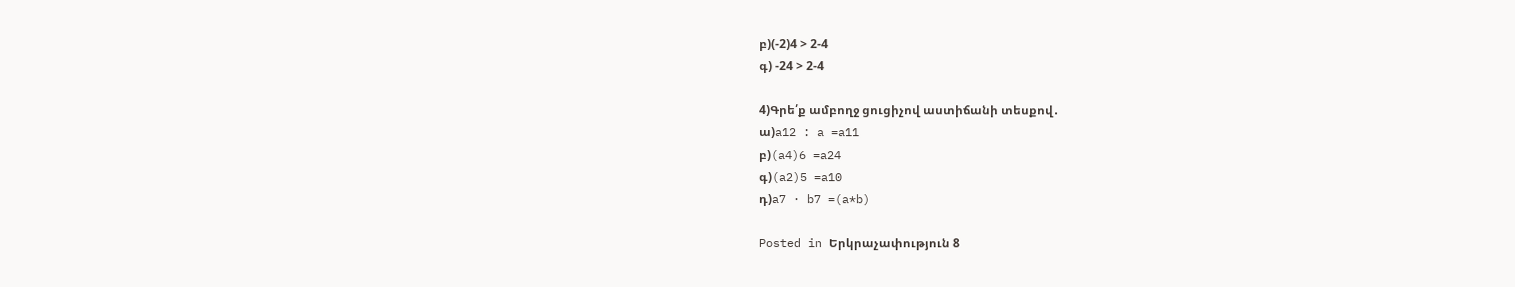բ)(-2)4 > 2-4
գ) -24 > 2-4

4)Գրե՛ք ամբողջ ցուցիչով աստիճանի տեսքով․
ա)a12 : a =a11
բ)(a4)6 =a24
գ)(a2)5 =a10
դ)a7 · b7 =(a*b)

Posted in Երկրաչափություն 8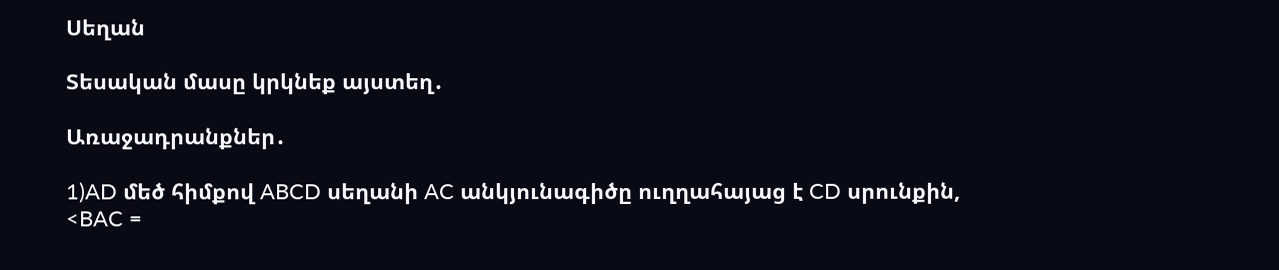Սեղան

Տեսական մասը կրկնեք այստեղ․

Առաջադրանքներ․

1)AD մեծ հիմքով ABCD սեղանի AC անկյունագիծը ուղղահայաց է CD սրունքին, <BAC =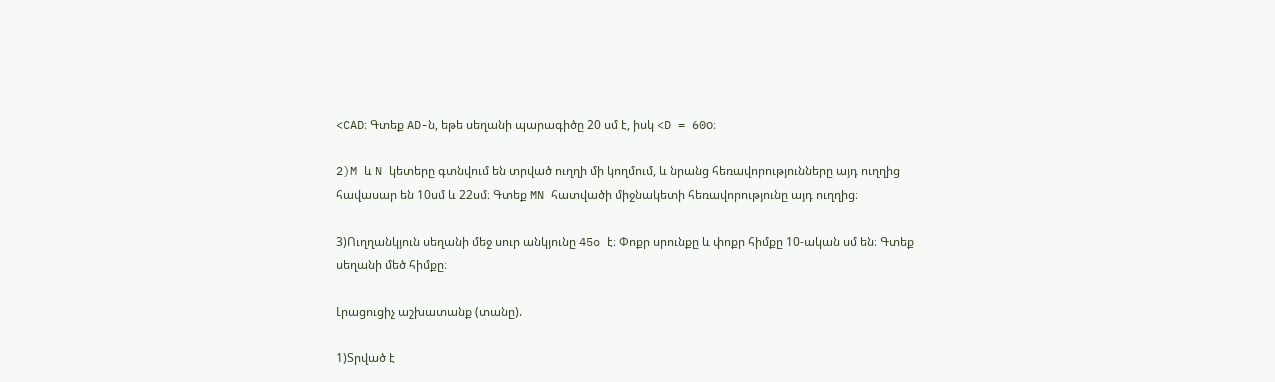<CAD։ Գտեք AD-ն, եթե սեղանի պարագիծը 20 սմ է, իսկ <D = 60o։

2)M և N կետերը գտնվում են տրված ուղղի մի կողմում, և նրանց հեռավորությունները այդ ուղղից հավասար են 10սմ և 22սմ։ Գտեք MN հատվածի միջնակետի հեռավորությունը այդ ուղղից։

3)Ուղղանկյուն սեղանի մեջ սուր անկյունը 45o է։ Փոքր սրունքը և փոքր հիմքը 10-ական սմ են։ Գտեք սեղանի մեծ հիմքը։

Լրացուցիչ աշխատանք (տանը).

1)Տրված է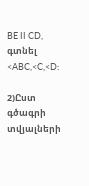BE II CD, գտնել <ABC,<C,<D:

2)Ըստ գծագրի տվյալների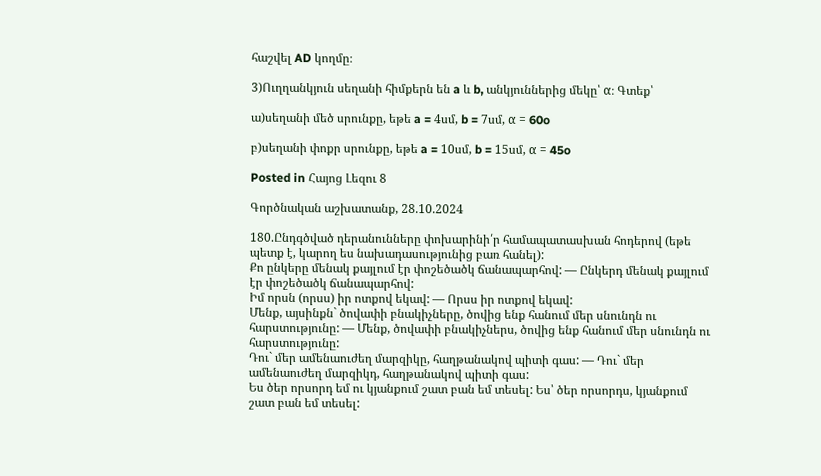հաշվել AD կողմը։

3)Ուղղանկյուն սեղանի հիմքերն են a և b, անկյուններից մեկը՝ α։ Գտեք՝

ա)սեղանի մեծ սրունքը, եթե a = 4սմ, b = 7սմ, α = 60o

բ)սեղանի փոքր սրունքը, եթե a = 10սմ, b = 15սմ, α = 45o

Posted in Հայոց Լեզու 8

Գործնական աշխատանք, 28.10.2024

180.Ընդգծված դերանունները փոխարինի՛ր համապատասխան հոդերով (եթե պետք է, կարող ես նախադասությունից բառ հանել):
Քո ընկերը մենակ քայլում էր փոշեծածկ ճանապարհով: — Ընկերդ մենակ քայլում էր փոշեծածկ ճանապարհով:
Իմ որսն (որսս) իր ոտքով եկավ: — Որսս իր ոտքով եկավ:
Մենք, այսինքն` ծովափի բնակիչները, ծովից ենք հանում մեր սնունդն ու հարստությունը: — Մենք, ծովափի բնակիչներս, ծովից ենք հանում մեր սնունդն ու հարստությունը:
Դու` մեր ամենաուժեղ մարզիկը, հաղթանակով պիտի գաս: — Դու` մեր ամենաուժեղ մարզիկդ, հաղթանակով պիտի գաս:
Ես ծեր որսորդ եմ ու կյանքում շատ բան եմ տեսել: Ես՝ ծեր որսորդս, կյանքում շատ բան եմ տեսել: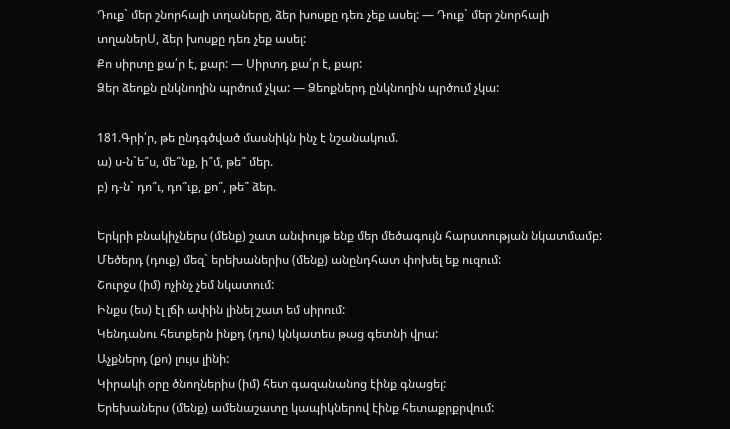Դուք` մեր շնորհալի տղաները, ձեր խոսքը դեռ չեք ասել: — Դուք` մեր շնորհալի տղաներՍ, ձեր խոսքը դեռ չեք ասել:
Քո սիրտը քա՛ր է, քար: — Սիրտդ քա՛ր է, քար:
Ձեր ձեոքն ընկնողին պրծում չկա: — Ձեոքներդ ընկնողին պրծում չկա:

181.Գրի՛ր, թե ընդգծված մասնիկն ինչ է նշանակում.
ա) ս-ն`ե՞ս, մե՞նք, ի՞մ, թե՞ մեր.
բ) դ-ն` դո՞ւ, դո՞ւք, քո՞, թե՞ ձեր.

Երկրի բնակիչներս (մենք) շատ անփույթ ենք մեր մեծագույն հարստության նկատմամբ:
Մեծերդ (դուք) մեզ` երեխաներիս (մենք) անընդհատ փոխել եք ուզում:
Շուրջս (իմ) ոչինչ չեմ նկատում:
Ինքս (ես) էլ լճի ափին լինել շատ եմ սիրում:
Կենդանու հետքերն ինքդ (դու) կնկատես թաց գետնի վրա:
Աչքներդ (քո) լույս լինի:
Կիրակի օրը ծնողներիս (իմ) հետ գազանանոց էինք գնացել:
Երեխաներս (մենք) ամենաշատը կապիկներով էինք հետաքրքրվում: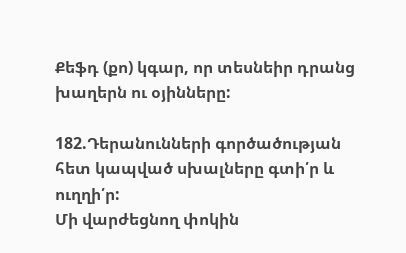Քեֆդ (քո) կգար, որ տեսնեիր դրանց խաղերն ու օյինները:

182.Դերանունների գործածության հետ կապված սխալները գտի՛ր և ուղղի՛ր:
Մի վարժեցնող փոկին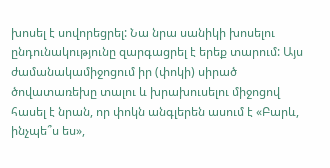խոսել է սովորեցրել: Նա նրա սանիկի խոսելու ընդունակությունը զարգացրել է երեք տարում: Այս ժամանակամիջոցում իր (փոկի) սիրած ծովատառեխը տալու և խրախուսելու միջոցով հասել է նրան, որ փոկն անգլերեն ասում է «Բարև, ինչպե՞ս ես»,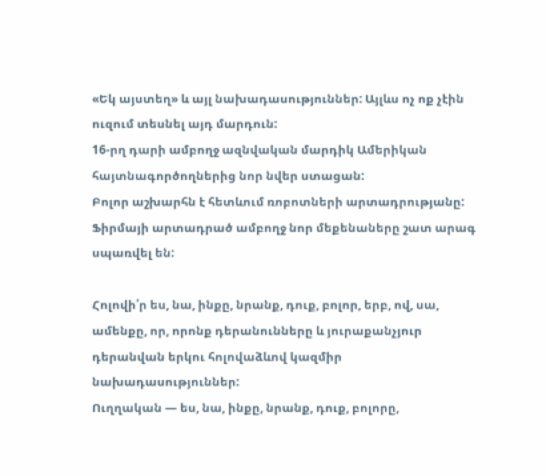«Եկ այստեղ» և այլ նախադասություններ: Այլևս ոչ ոք չէին ուզում տեսնել այդ մարդուն:
16-րղ դարի ամբողջ ազնվական մարդիկ Ամերիկան հայտնագործողներից նոր նվեր ստացան:
Բոլոր աշխարհն է հետևում ռոբոտների արտադրությանը: Ֆիրմայի արտադրած ամբողջ նոր մեքենաները շատ արագ սպառվել են:

Հոլովի՛ր ես, նա, ինքը, նրանք, դուք, բոլոր, երբ, ով, սա, ամենքը, որ, որոնք դերանունները և յուրաքանչյուր դերանվան երկու հոլովաձևով կազմիր նախադասություններ:
Ուղղական — ես, նա, ինքը, նրանք, դուք, բոլորը,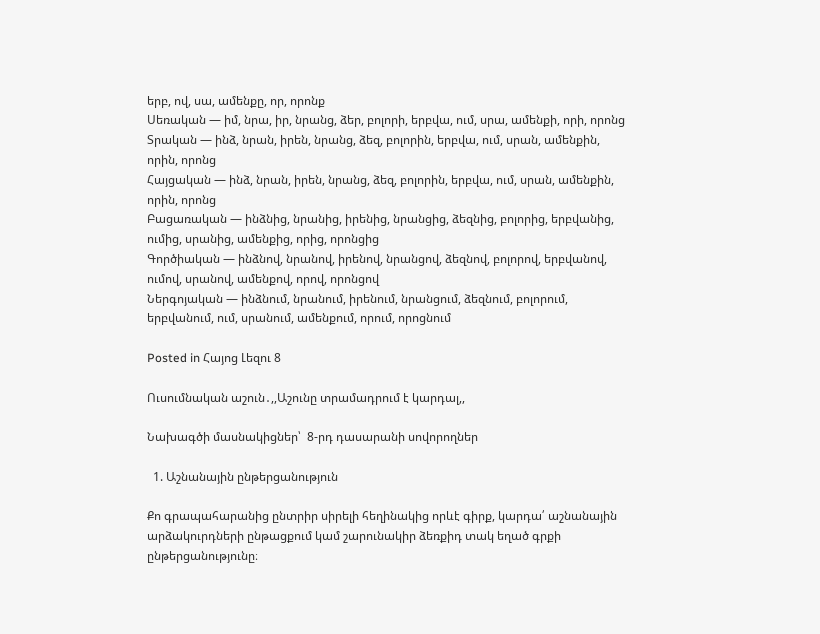երբ, ով, սա, ամենքը, որ, որոնք
Սեռական — իմ, նրա, իր, նրանց, ձեր, բոլորի, երբվա, ում, սրա, ամենքի, որի, որոնց
Տրական — ինձ, նրան, իրեն, նրանց, ձեզ, բոլորին, երբվա, ում, սրան, ամենքին, որին, որոնց
Հայցական — ինձ, նրան, իրեն, նրանց, ձեզ, բոլորին, երբվա, ում, սրան, ամենքին, որին, որոնց
Բացառական — ինձնից, նրանից, իրենից, նրանցից, ձեզնից, բոլորից, երբվանից, ումից, սրանից, ամենքից, որից, որոնցից
Գործիական — ինձնով, նրանով, իրենով, նրանցով, ձեզնով, բոլորով, երբվանով, ումով, սրանով, ամենքով, որով, որոնցով
Ներգոյական — ինձնում, նրանում, իրենում, նրանցում, ձեզնում, բոլորում, երբվանում, ում, սրանում, ամենքում, որում, որոցնում

Posted in Հայոց Լեզու 8

Ուսումնական աշուն․,,Աշունը տրամադրում է կարդալ,,

Նախագծի մասնակիցներ՝  8-րդ դասարանի սովորողներ

  1. Աշնանային ընթերցանություն

Քո գրապահարանից ընտրիր սիրելի հեղինակից որևէ գիրք, կարդա՛ աշնանային արձակուրդների ընթացքում կամ շարունակիր ձեռքիդ տակ եղած գրքի ընթերցանությունը։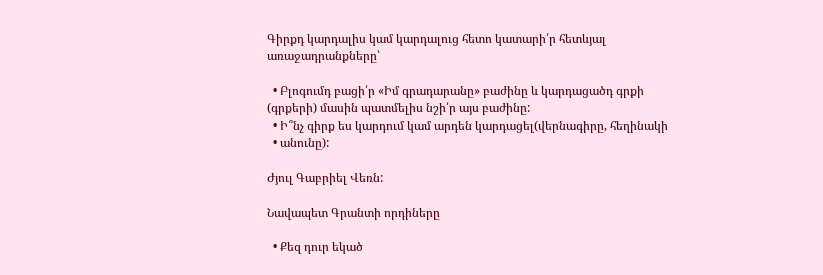Գիրքդ կարդալիս կամ կարդալուց հետո կատարի՛ր հետևյալ առաջադրանքները՝

  • Բլոգումդ բացի՛ր «Իմ գրադարանը» բաժինը և կարդացածդ գրքի (գրքերի) մասին պատմելիս նշի՛ր այս բաժինը:
  • Ի՞նչ գիրք ես կարդում կամ արդեն կարդացել(վերնագիրը, հեղինակի
  • անունը):

Ժյուլ Գաբրիել Վեռն:

Նավապետ Գրանտի որդիները

  • Քեզ դուր եկած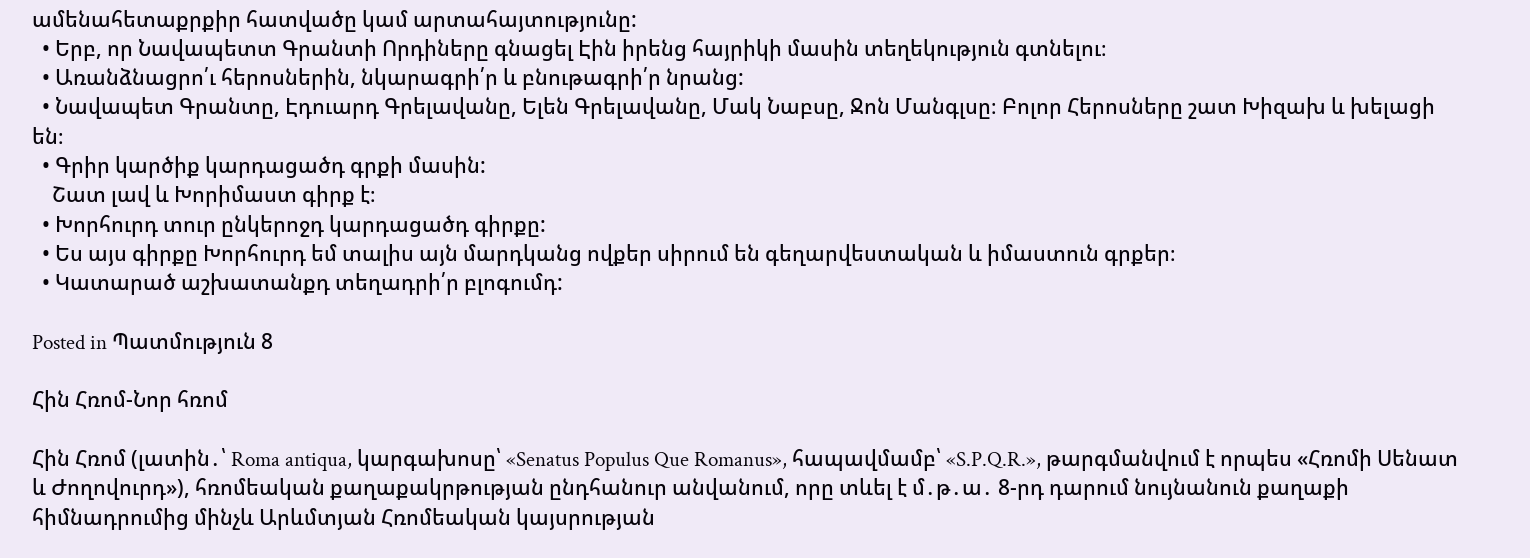ամենահետաքրքիր հատվածը կամ արտահայտությունը:
  • Երբ, որ Նավապետտ Գրանտի Որդիները գնացել Էին իրենց հայրիկի մասին տեղեկություն գտնելու։
  • Առանձնացրո՛ւ հերոսներին, նկարագրի՛ր և բնութագրի՛ր նրանց:
  • Նավապետ Գրանտը, Էդուարդ Գրելավանը, Ելեն Գրելավանը, Մակ Նաբսը, Ջոն Մանգլսը։ Բոլոր Հերոսները շատ Խիզախ և խելացի են։
  • Գրիր կարծիք կարդացածդ գրքի մասին:
    Շատ լավ և Խորիմաստ գիրք է։
  • Խորհուրդ տուր ընկերոջդ կարդացածդ գիրքը:
  • Ես այս գիրքը Խորհուրդ եմ տալիս այն մարդկանց ովքեր սիրում են գեղարվեստական և իմաստուն գրքեր։
  • Կատարած աշխատանքդ տեղադրի՛ր բլոգումդ:

Posted in Պատմություն 8

Հին Հռոմ-Նոր հռոմ

Հին Հռոմ (լատին․՝ Roma antiqua, կարգախոսը՝ «Senatus Populus Que Romanus», հապավմամբ՝ «S.P.Q.R.», թարգմանվում է որպես «Հռոմի Սենատ և Ժողովուրդ»), հռոմեական քաղաքակրթության ընդհանուր անվանում, որը տևել է մ․թ․ա․ 8-րդ դարում նույնանուն քաղաքի հիմնադրումից մինչև Արևմտյան Հռոմեական կայսրության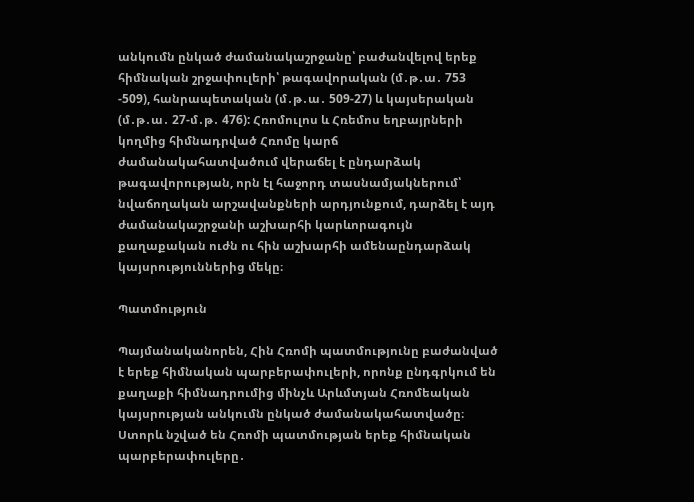անկումն ընկած ժամանակաշրջանը՝ բաժանվելով երեք հիմնական շրջափուլերի՝ թագավորական (մ․թ․ա․ 753 -509), հանրապետական (մ․թ․ա․ 509-27) և կայսերական (մ․թ․ա․ 27-մ․թ․ 476): Հռոմուլոս և Հռեմոս եղբայրների կողմից հիմնադրված Հռոմը կարճ ժամանակահատվածում վերաճել է ընդարձակ թագավորության, որն էլ հաջորդ տասնամյակներում՝ նվաճողական արշավանքների արդյունքում, դարձել է այդ ժամանակաշրջանի աշխարհի կարևորագույն քաղաքական ուժն ու հին աշխարհի ամենաընդարձակ կայսրություններից մեկը։

Պատմություն

Պայմանականորեն, Հին Հռոմի պատմությունը բաժանված է երեք հիմնական պարբերափուլերի, որոնք ընդգրկում են քաղաքի հիմնադրումից մինչև Արևմտյան Հռոմեական կայսրության անկումն ընկած ժամանակահատվածը։ Ստորև նշված են Հռոմի պատմության երեք հիմնական պարբերափուլերը․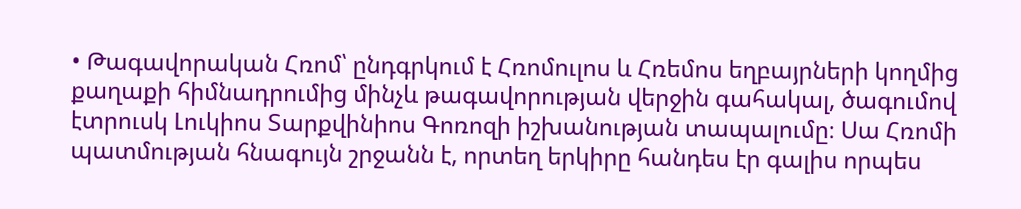• Թագավորական Հռոմ՝ ընդգրկում է Հռոմուլոս և Հռեմոս եղբայրների կողմից քաղաքի հիմնադրումից մինչև թագավորության վերջին գահակալ, ծագումով էտրուսկ Լուկիոս Տարքվինիոս Գոռոզի իշխանության տապալումը։ Սա Հռոմի պատմության հնագույն շրջանն է, որտեղ երկիրը հանդես էր գալիս որպես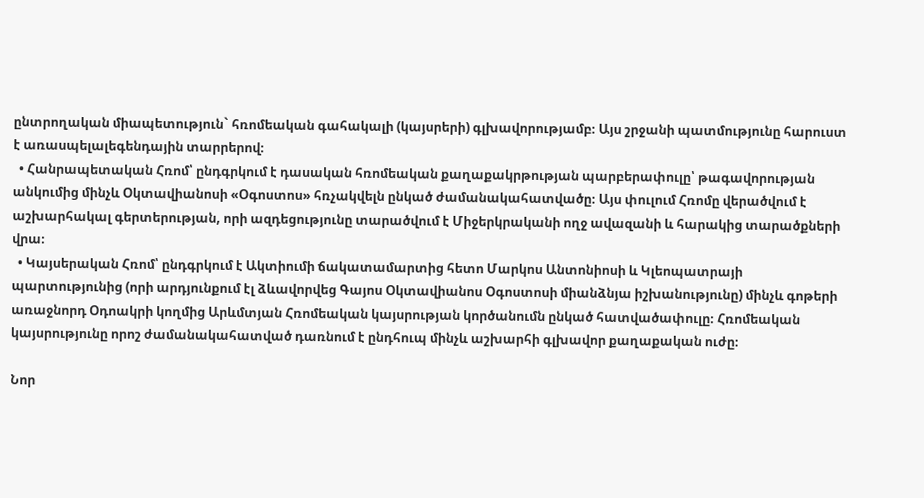ընտրողական միապետություն` հռոմեական գահակալի (կայսրերի) գլխավորությամբ։ Այս շրջանի պատմությունը հարուստ է առասպելալեգենդային տարրերով։
  • Հանրապետական Հռոմ՝ ընդգրկում է դասական հռոմեական քաղաքակրթության պարբերափուլը՝ թագավորության անկումից մինչև Օկտավիանոսի «Օգոստոս» հռչակվելն ընկած ժամանակահատվածը։ Այս փուլում Հռոմը վերածվում է աշխարհակալ գերտերության, որի ազդեցությունը տարածվում է Միջերկրականի ողջ ավազանի և հարակից տարածքների վրա։
  • Կայսերական Հռոմ՝ ընդգրկում է Ակտիումի ճակատամարտից հետո Մարկոս Անտոնիոսի և Կլեոպատրայի պարտությունից (որի արդյունքում էլ ձևավորվեց Գայոս Օկտավիանոս Օգոստոսի միանձնյա իշխանությունը) մինչև գոթերի առաջնորդ Օդոակրի կողմից Արևմտյան Հռոմեական կայսրության կործանումն ընկած հատվածափուլը։ Հռոմեական կայսրությունը որոշ ժամանակահատված դառնում է ընդհուպ մինչև աշխարհի գլխավոր քաղաքական ուժը։

Նոր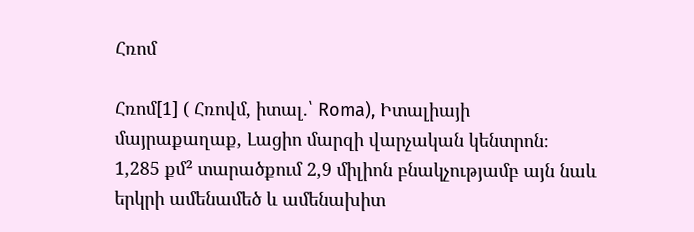Հռոմ

Հռոմ[1] ( Հռովմ, իտալ.՝ Roma), Իտալիայի մայրաքաղաք, Լացիո մարզի վարչական կենտրոն։ 1,285 քմ² տարածքում 2,9 միլիոն բնակչությամբ այն նաև երկրի ամենամեծ և ամենախիտ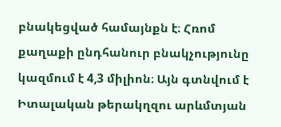բնակեցված համայնքն է։ Հռոմ քաղաքի ընդհանուր բնակչությունը կազմում է 4,3 միլիոն։ Այն գտնվում է Իտալական թերակղզու արևմտյան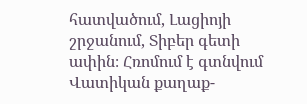հատվածում, Լացիոյի շրջանում, Տիբեր գետի ափին։ Հռոմում է գտնվում Վատիկան քաղաք-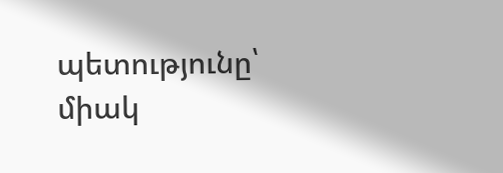պետությունը՝ միակ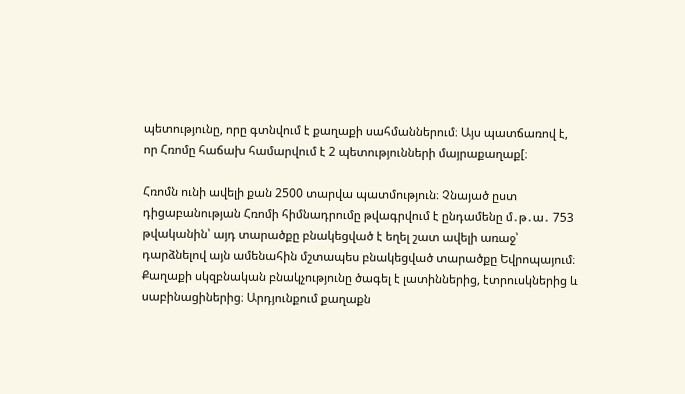պետությունը, որը գտնվում է քաղաքի սահմաններում։ Այս պատճառով է, որ Հռոմը հաճախ համարվում է 2 պետությունների մայրաքաղաք[։

Հռոմն ունի ավելի քան 2500 տարվա պատմություն։ Չնայած ըստ դիցաբանության Հռոմի հիմնադրումը թվագրվում է ընդամենը մ․թ․ա․ 753 թվականին՝ այդ տարածքը բնակեցված է եղել շատ ավելի առաջ՝ դարձնելով այն ամենահին մշտապես բնակեցված տարածքը Եվրոպայում։ Քաղաքի սկզբնական բնակչությունը ծագել է լատիններից, էտրուսկներից և սաբինացիներից։ Արդյունքում քաղաքն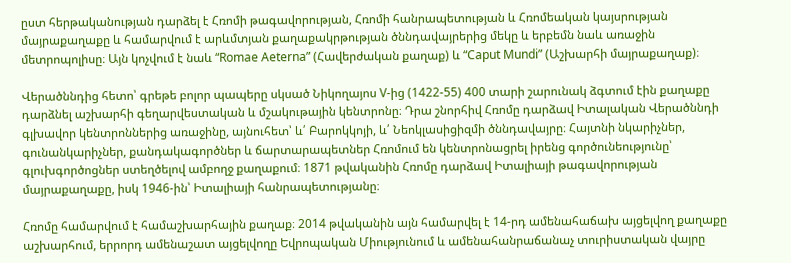ըստ հերթականության դարձել է Հռոմի թագավորության, Հռոմի հանրապետության և Հռոմեական կայսրության մայրաքաղաքը և համարվում է արևմտյան քաղաքակրթության ծննդավայրերից մեկը և երբեմն նաև առաջին մետրոպոլիսը։ Այն կոչվում է նաև “Romae Aeterna” (Հավերժական քաղաք) և “Caput Mundi” (Աշխարհի մայրաքաղաք)։

Վերածննդից հետո՝ գրեթե բոլոր պապերը սկսած Նիկողայոս V-ից (1422-55) 400 տարի շարունակ ձգտում էին քաղաքը դարձնել աշխարհի գեղարվեստական և մշակութային կենտրոնը։ Դրա շնորհիվ Հռոմը դարձավ Իտալական Վերածննդի գլխավոր կենտրոններից առաջինը, այնուհետ՝ և՛ Բարոկկոյի, և՛ Նեոկլասիցիզմի ծննդավայրը։ Հայտնի նկարիչներ, գունանկարիչներ, քանդակագործներ և ճարտարապետներ Հռոմում են կենտրոնացրել իրենց գործունեությունը՝ գլուխգործոցներ ստեղծելով ամբողջ քաղաքում։ 1871 թվականին Հռոմը դարձավ Իտալիայի թագավորության մայրաքաղաքը, իսկ 1946-ին՝ Իտալիայի հանրապետությանը։

Հռոմը համարվում է համաշխարհային քաղաք։ 2014 թվականին այն համարվել է 14-րդ ամենահաճախ այցելվող քաղաքը աշխարհում, երրորդ ամենաշատ այցելվողը Եվրոպական Միությունում և ամենահանրաճանաչ տուրիստական վայրը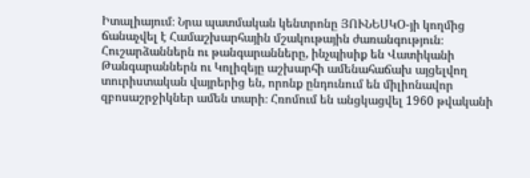Իտալիայում։ Նրա պատմական կենտրոնը ՅՈՒՆԵՍԿՕ-յի կողմից ճանաչվել է Համաշխարհային մշակութային ժառանգություն։ Հուշարձաններն ու թանգարանները, ինչպիսիք են Վատիկանի Թանգարաններն ու Կոլիզեյը աշխարհի ամենահաճախ այցելվող տուրիստական վայրերից են, որոնք ընդունում են միլիոնավոր զբոսաշրջիկներ ամեն տարի։ Հռոմում են անցկացվել 1960 թվականի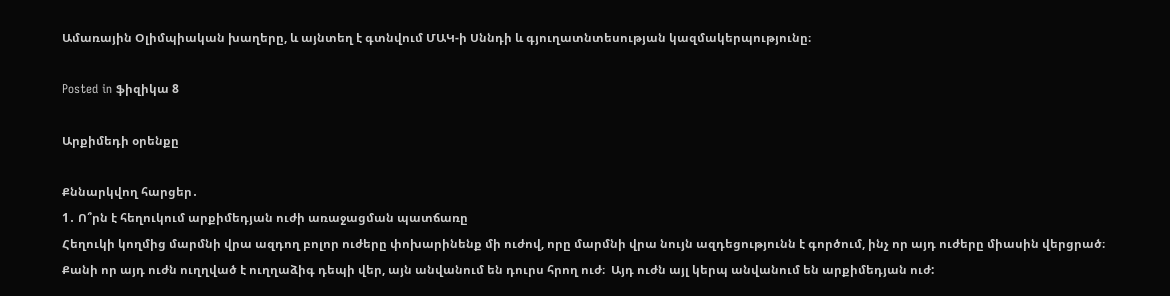Ամառային Օլիմպիական խաղերը, և այնտեղ է գտնվում ՄԱԿ-ի Սննդի և գյուղատնտեսության կազմակերպությունը։

Posted in ֆիզիկա 8

Արքիմեդի օրենքը

Քննարկվող հարցեր․
1․ Ո՞րն է հեղուկում արքիմեդյան ուժի առաջացման պատճառը
Հեղուկի կողմից մարմնի վրա ազդող բոլոր ուժերը փոխարինենք մի ուժով, որը մարմնի վրա նույն ազդեցությունն է գործում, ինչ որ այդ ուժերը միասին վերցրած։ Քանի որ այդ ուժն ուղղված է ուղղաձիգ դեպի վեր, այն անվանում են դուրս հրող ուժ։  Այդ ուժն այլ կերպ անվանում են արքիմեդյան ուժ: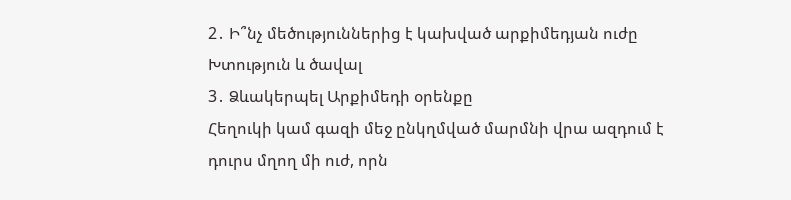2․ Ի՞նչ մեծություններից է կախված արքիմեդյան ուժը
Խտություն և ծավալ
3․ Ձևակերպել Արքիմեդի օրենքը
Հեղուկի կամ գազի մեջ ընկղմված մարմնի վրա ազդում է դուրս մղող մի ուժ, որն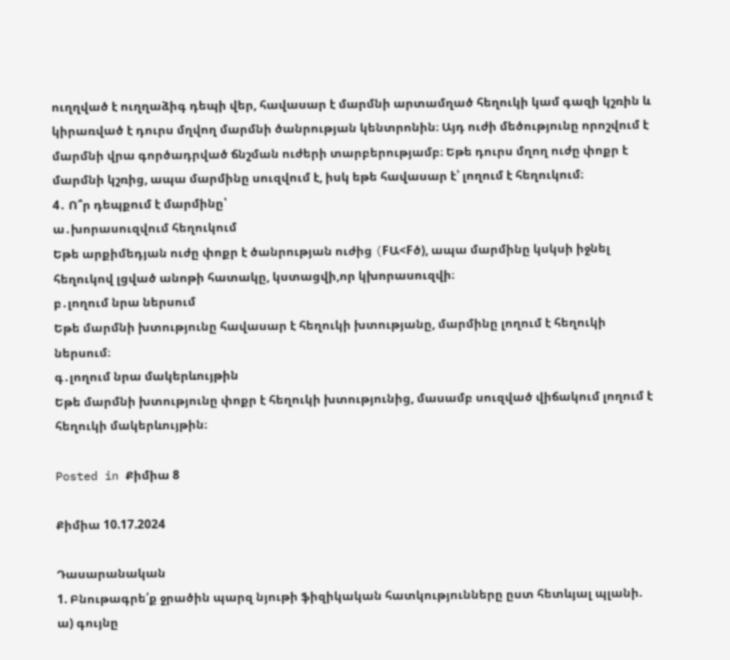ուղղված է ուղղաձիգ դեպի վեր, հավասար է մարմնի արտամղած հեղուկի կամ գազի կշռին և կիրառված է դուրս մղվող մարմնի ծանրության կենտրոնին։ Այդ ուժի մեծությունը որոշվում է մարմնի վրա գործադրված ճնշման ուժերի տարբերությամբ։ Եթե դուրս մղող ուժը փոքր է մարմնի կշռից, ապա մարմինը սուզվում է, իսկ եթե հավասար է՝ լողում է հեղուկում։
4․ Ո՞ր դեպքում է մարմինը՝
ա․խորասուզվում հեղուկում
Եթե արքիմեդյան ուժը փոքր է ծանրության ուժից (FԱ<Fծ), ապա մարմինը կսկսի իջնել հեղուկով լցված անոթի հատակը, կստացվի,որ կխորասուզվի։
բ․լողում նրա ներսում
Եթե մարմնի խտությունը հավասար է հեղուկի խտությանը, մարմինը լողում է հեղուկի ներսում։
գ․լողում նրա մակերևույթին
Եթե մարմնի խտությունը փոքր է հեղուկի խտությունից, մասամբ սուզված վիճակում լողում է հեղուկի մակերևույթին։

Posted in Քիմիա 8

Քիմիա 10.17.2024

Դասարանական
1. Բնութագրե՛ք ջրածին պարզ նյութի ֆիզիկական հատկությունները ըստ հետևյալ պլանի.
ա) գույնը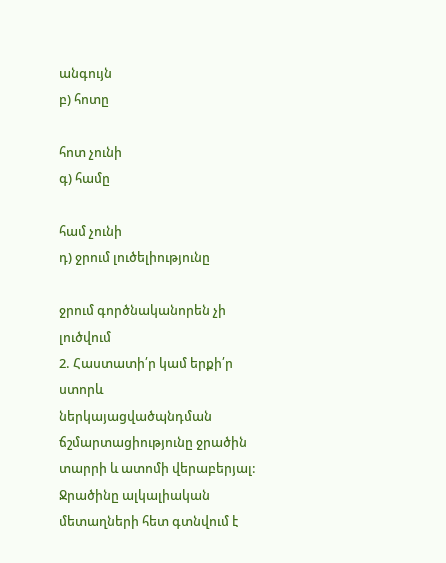անգույն
բ) հոտը

հոտ չունի
գ) համը

համ չունի
դ) ջրում լուծելիությունը

ջրում գործնականորեն չի լուծվում
2. Հաստատի՛ր կամ երքի՛ր ստորև ներկայացվածպնդման ճշմարտացիությունը ջրածին տարրի և ատոմի վերաբերյալ:
Ջրածինը ալկալիական մետաղների հետ գտնվում է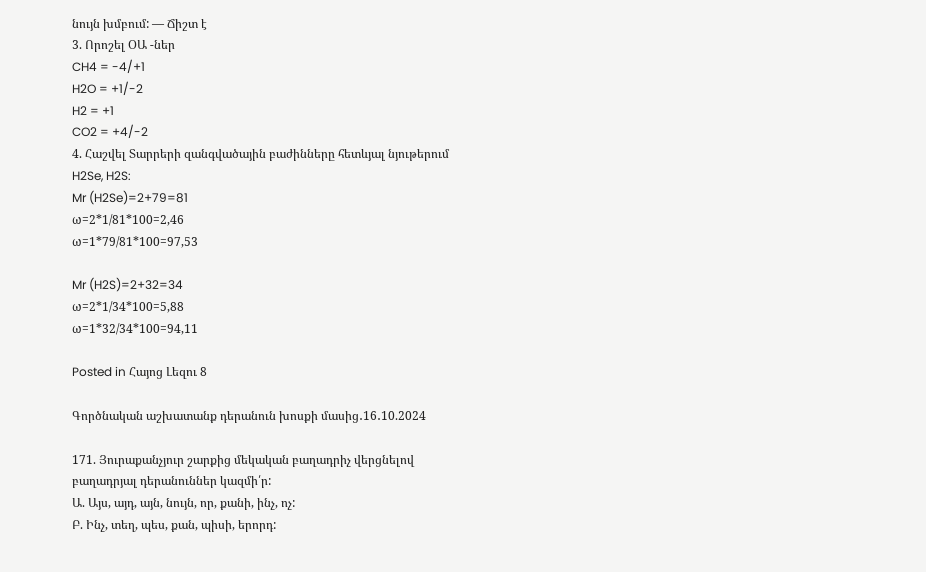նույն խմբում: — Ճիշտ է
3. Որոշել ՕԱ -ներ
CH4 = -4/+1
H2O = +1/-2
H2 = +1
CO2 = +4/-2
4. Հաշվել Տարրերի զանգվածային բաժինները հետևյալ նյութերում H2Se, H2S:
Mr (H2Se)=2+79=81
ω=2*1/81*100=2,46
ω=1*79/81*100=97,53

Mr (H2S)=2+32=34
ω=2*1/34*100=5,88
ω=1*32/34*100=94,11

Posted in Հայոց Լեզու 8

Գործնական աշխատանք դերանուն խոսքի մասից․16․10.2024

171. Յուրաքանչյուր շարքից մեկական բաղադրիչ վերցնելով բաղադրյալ դերանուններ կազմի՛ր:
Ա. Այս, այդ, այն, նույն, որ, քանի, ինչ, ոչ:
Բ. Ինչ, տեղ, պես, քան, պիսի, երորդ: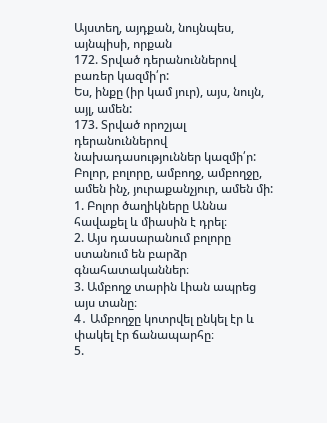Այստեղ, այդքան, նույնպես, այնպիսի, որքան
172. Տրված դերանուններով բառեր կազմի՛ր:
Ես, ինքը (իր կամ յուր), այս, նույն, այլ, ամեն:
173. Տրված որոշյալ դերանուններով նախադասություններ կազմի՛ր:
Բոլոր, բոլորը, ամբողջ, ամբողջը, ամեն ինչ, յուրաքանչյուր, ամեն մի:
1. Բոլոր ծաղիկները Աննա հավաքել և միասին է դրել։
2. Այս դասարանում բոլորը ստանում են բարձր գնահատականներ։
3. Ամբողջ տարին Լիան ապրեց այս տանը։
4․ Ամբողջը կոտրվել ընկել էր և փակել էր ճանապարհը։
5.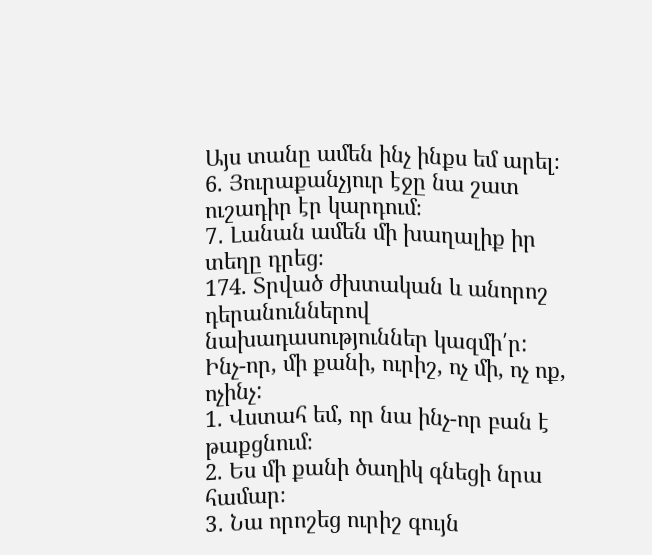Այս տանը ամեն ինչ ինքս եմ արել։
6. Յուրաքանչյուր էջը նա շատ ուշադիր էր կարդում։
7․ Լանան ամեն մի խաղալիք իր տեղը դրեց։
174. Տրված ժխտական և անորոշ դերանուններով նախադասություններ կազմի՛ր:
Ինչ-որ, մի քանի, ուրիշ, ոչ մի, ոչ ոք, ոչինչ:
1. Վստահ եմ, որ նա ինչ-որ բան է թաքցնում։
2. Ես մի քանի ծաղիկ գնեցի նրա համար։
3․ Նա որոշեց ուրիշ գույն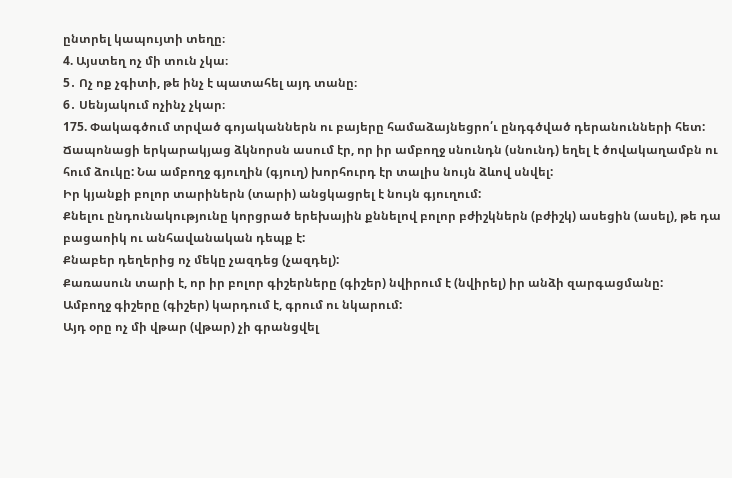ընտրել կապույտի տեղը։
4. Այստեղ ոչ մի տուն չկա։
5․ Ոչ ոք չգիտի, թե ինչ է պատահել այդ տանը։
6․ Սենյակում ոչինչ չկար։
175. Փակագծում տրված գոյականներն ու բայերը համաձայնեցրո՛ւ ընդգծված դերանունների հետ:
Ճապոնացի երկարակյաց ձկնորսն ասում էր, որ իր ամբողջ սնունդն (սնունդ) եղել է ծովակաղամբն ու հում ձուկը: Նա ամբողջ գյուղին (գյուղ) խորհուրդ էր տալիս նույն ձևով սնվել:
Իր կյանքի բոլոր տարիներն (տարի) անցկացրել է նույն գյուղում:
Քնելու ընդունակությունը կորցրած երեխային քննելով բոլոր բժիշկներն (բժիշկ) ասեցին (ասել), թե դա բացաոիկ ու անհավանական դեպք է:
Քնաբեր դեղերից ոչ մեկը չազդեց (չազդել):
Քառասուն տարի է, որ իր բոլոր գիշերները (գիշեր) նվիրում է (նվիրել) իր անձի զարգացմանը:
Ամբողջ գիշերը (գիշեր) կարդում է, գրում ու նկարում:
Այդ օրը ոչ մի վթար (վթար) չի գրանցվել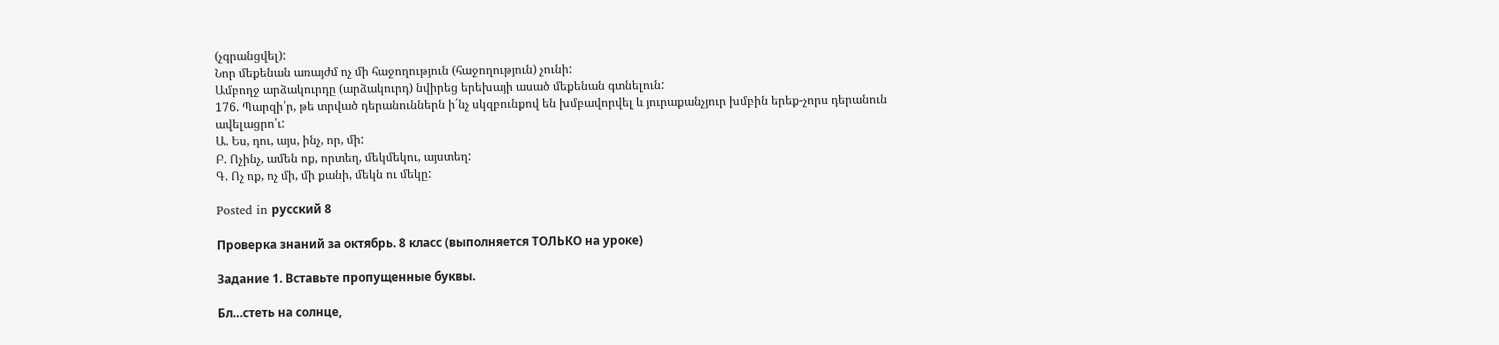(չգրանցվել):
Նոր մեքենան առայժմ ոչ մի հաջողություն (հաջողություն) չունի:
Ամբողջ արձակուրդը (արձակուրդ) նվիրեց երեխայի ասած մեքենան գտնելուն:
176. Պարզի՛ր, թե տրված դերանուններն ի´նչ սկզբունքով են խմբավորվել և յուրաքանչյուր խմբին երեք-չորս դերանուն ավելացրո՛ւ:
Ա. Ես, դու, այս, ինչ, որ, մի:
Բ. Ոչինչ, ամեն ոք, որտեղ, մեկմեկու, այստեղ:
Գ. Ոչ ոք, ոչ մի, մի քանի, մեկն ու մեկը:

Posted in русский 8

Проверка знаний за октябрь. 8 класс (выполняется ТОЛЬКО на уроке)

Задание 1. Вставьте пропущенные буквы.

Бл…стеть на солнце,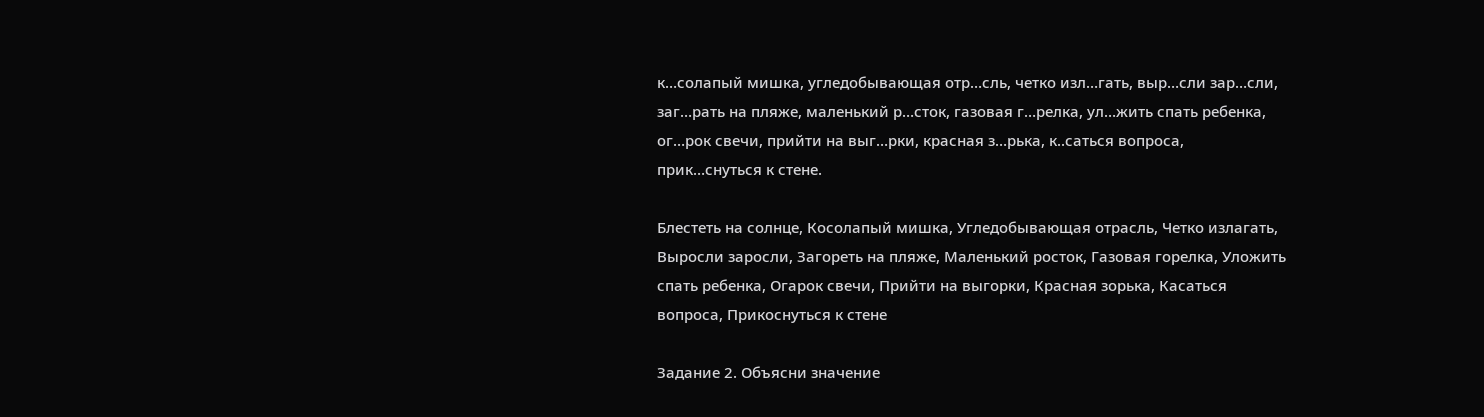к…солапый мишка, угледобывающая отр…сль, четко изл…гать, выр…сли зар…сли, заг…рать на пляже, маленький р…сток, газовая г…релка, ул…жить спать ребенка, ог…рок свечи, прийти на выг…рки, красная з…рька, к..саться вопроса, прик…снуться к стене.

Блестеть на солнце, Косолапый мишка, Угледобывающая отрасль, Четко излагать, Выросли заросли, Загореть на пляже, Маленький росток, Газовая горелка, Уложить спать ребенка, Огарок свечи, Прийти на выгорки, Красная зорька, Касаться вопроса, Прикоснуться к стене

Задание 2. Объясни значение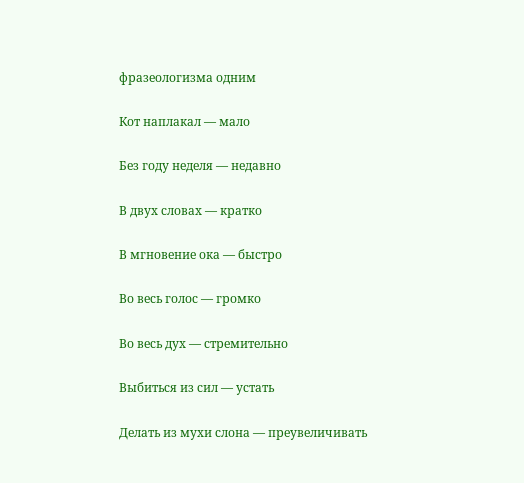фразеологизма одним

Кот наплакал — мало

Без году неделя — недавно

В двух словах — кратко

В мгновение ока — быстро

Во весь голос — громко

Во весь дух — стремительно

Выбиться из сил — устать

Делать из мухи слона — преувеличивать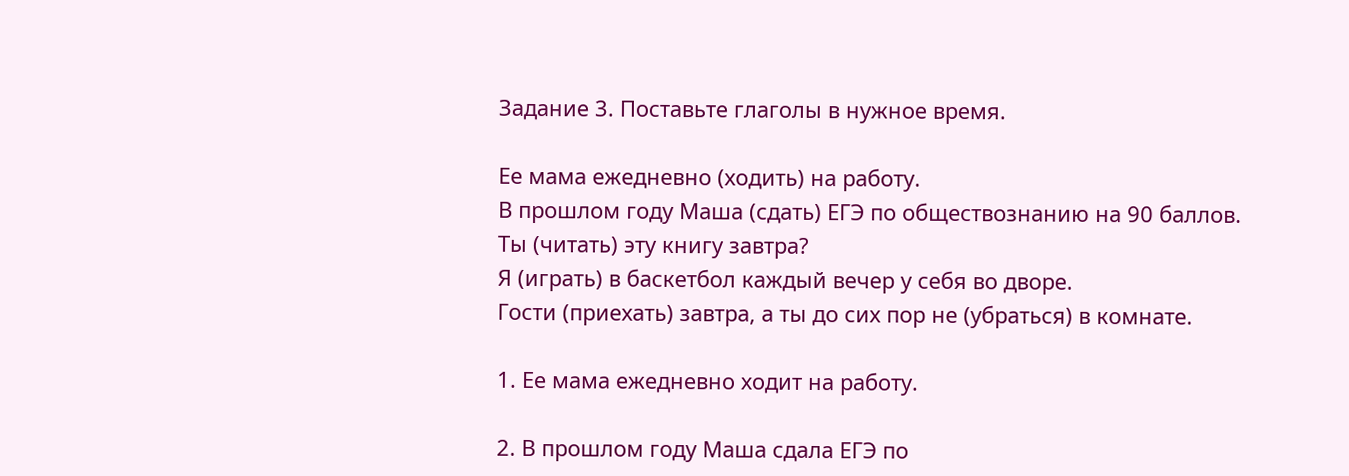Задание 3. Поставьте глаголы в нужное время.

Ее мама ежедневно (ходить) на работу.
В прошлом году Маша (сдать) ЕГЭ по обществознанию на 90 баллов.
Ты (читать) эту книгу завтра?
Я (играть) в баскетбол каждый вечер у себя во дворе.
Гости (приехать) завтра, а ты до сих пор не (убраться) в комнате.

1. Ее мама ежедневно ходит на работу.

2. В прошлом году Маша сдала ЕГЭ по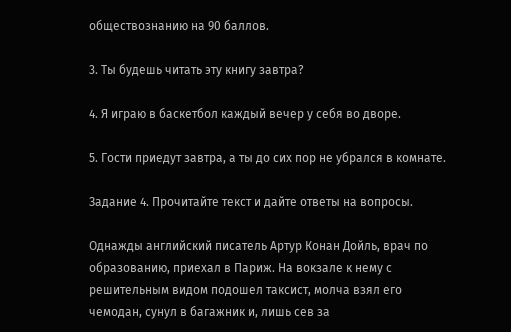обществознанию на 90 баллов.

3. Ты будешь читать эту книгу завтра?

4. Я играю в баскетбол каждый вечер у себя во дворе.

5. Гости приедут завтра, а ты до сих пор не убрался в комнате.

Задание 4. Прочитайте текст и дайте ответы на вопросы.

Однажды английский писатель Артур Конан Дойль, врач по образованию, приехал в Париж. На вокзале к нему с решительным видом подошел таксист, молча взял его чемодан, сунул в багажник и, лишь сев за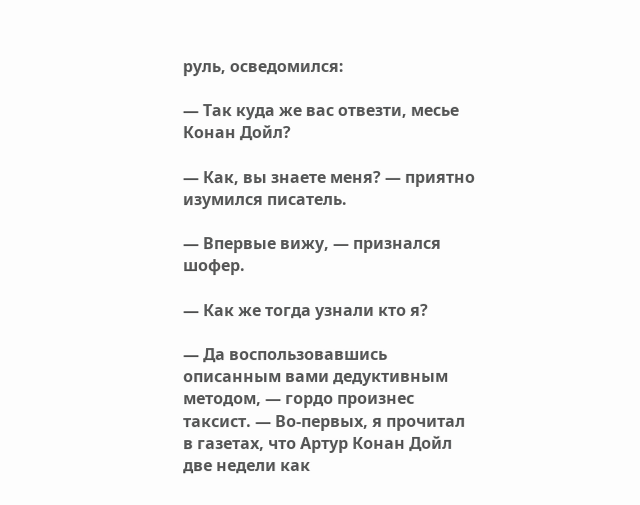руль, осведомился:

— Так куда же вас отвезти, месье Конан Дойл?

— Как, вы знаете меня? — приятно изумился писатель.

— Впервые вижу, — признался шофер.

— Как же тогда узнали кто я?

— Да воспользовавшись описанным вами дедуктивным методом, — гордо произнес таксист. — Во-первых, я прочитал в газетах, что Артур Конан Дойл две недели как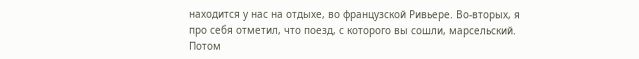находится у нас на отдыхе, во французской Ривьере. Во-вторых, я про себя отметил, что поезд, с которого вы сошли, марсельский. Потом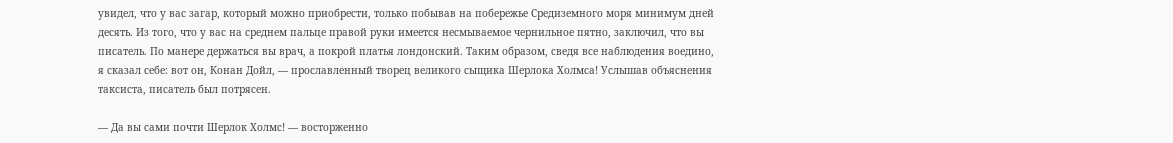увидел, что у вас загар, который можно приобрести, только побывав на побережье Средиземного моря минимум дней десять. Из того, что у вас на среднем пальце правой руки имеется несмываемое чернильное пятно, заключил, что вы писатель. По манере держаться вы врач, а покрой платья лондонский. Таким образом, сведя все наблюдения воедино, я сказал себе: вот он, Конан Дойл, — прославленный творец великого сыщика Шерлока Холмса! Услышав объяснения таксиста, писатель был потрясен.

— Да вы сами почти Шерлок Холмс! — восторженно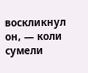воскликнул он, — коли сумели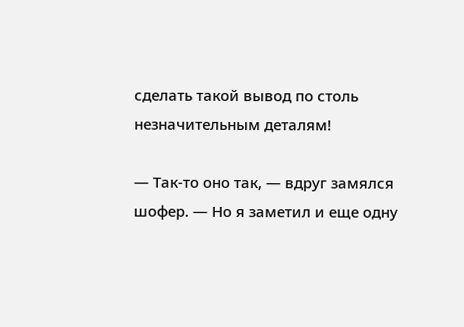сделать такой вывод по столь незначительным деталям!

— Так-то оно так, — вдруг замялся шофер. — Но я заметил и еще одну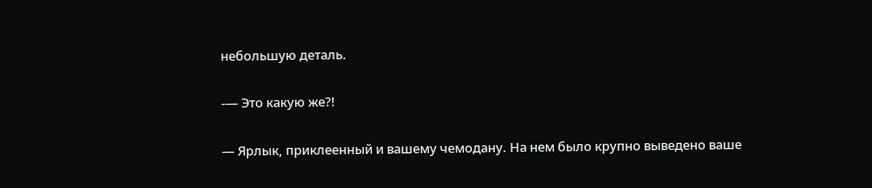небольшую деталь.

-— Это какую же?!

— Ярлык, приклеенный и вашему чемодану. На нем было крупно выведено ваше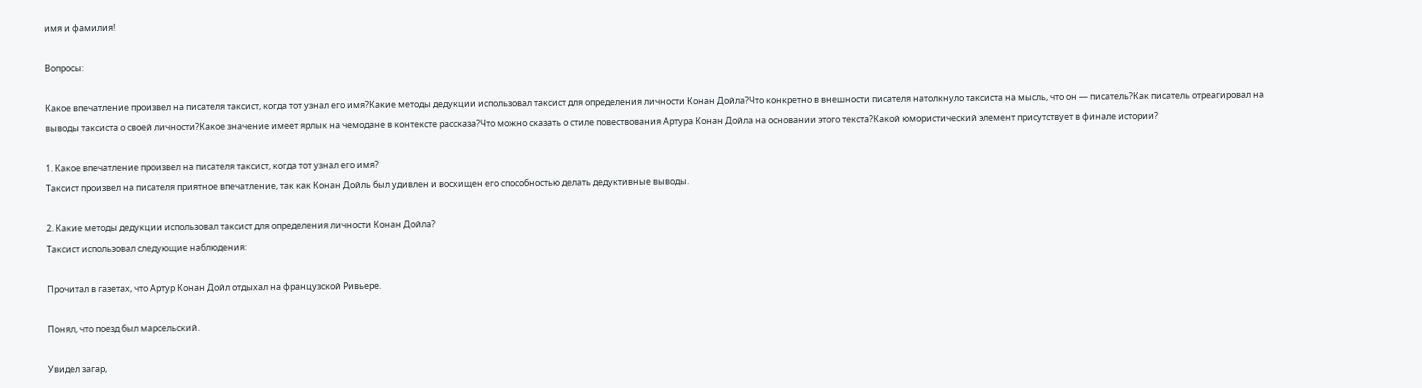имя и фамилия!

Вопросы:

Какое впечатление произвел на писателя таксист, когда тот узнал его имя?Какие методы дедукции использовал таксист для определения личности Конан Дойла?Что конкретно в внешности писателя натолкнуло таксиста на мысль, что он — писатель?Как писатель отреагировал на выводы таксиста о своей личности?Какое значение имеет ярлык на чемодане в контексте рассказа?Что можно сказать о стиле повествования Артура Конан Дойла на основании этого текста?Какой юмористический элемент присутствует в финале истории?

1. Какое впечатление произвел на писателя таксист, когда тот узнал его имя?
Таксист произвел на писателя приятное впечатление, так как Конан Дойль был удивлен и восхищен его способностью делать дедуктивные выводы.

2. Какие методы дедукции использовал таксист для определения личности Конан Дойла?
Таксист использовал следующие наблюдения:

Прочитал в газетах, что Артур Конан Дойл отдыхал на французской Ривьере.

Понял, что поезд был марсельский.

Увидел загар,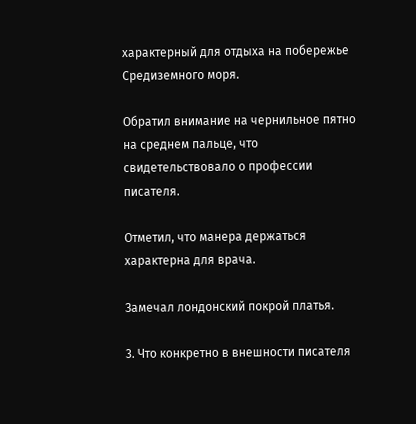характерный для отдыха на побережье Средиземного моря.

Обратил внимание на чернильное пятно на среднем пальце, что свидетельствовало о профессии писателя.

Отметил, что манера держаться характерна для врача.

Замечал лондонский покрой платья.

3. Что конкретно в внешности писателя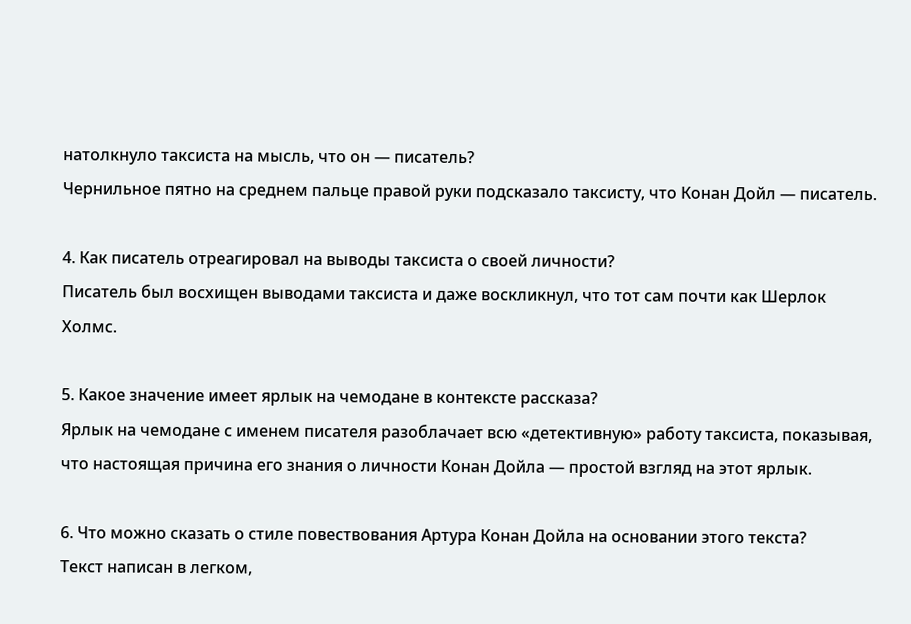натолкнуло таксиста на мысль, что он — писатель?
Чернильное пятно на среднем пальце правой руки подсказало таксисту, что Конан Дойл — писатель.

4. Как писатель отреагировал на выводы таксиста о своей личности?
Писатель был восхищен выводами таксиста и даже воскликнул, что тот сам почти как Шерлок Холмс.

5. Какое значение имеет ярлык на чемодане в контексте рассказа?
Ярлык на чемодане с именем писателя разоблачает всю «детективную» работу таксиста, показывая, что настоящая причина его знания о личности Конан Дойла — простой взгляд на этот ярлык.

6. Что можно сказать о стиле повествования Артура Конан Дойла на основании этого текста?
Текст написан в легком,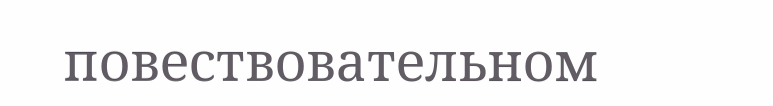повествовательном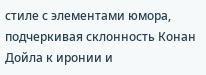стиле с элементами юмора, подчеркивая склонность Конан Дойла к иронии и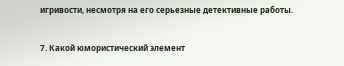игривости, несмотря на его серьезные детективные работы.

7. Какой юмористический элемент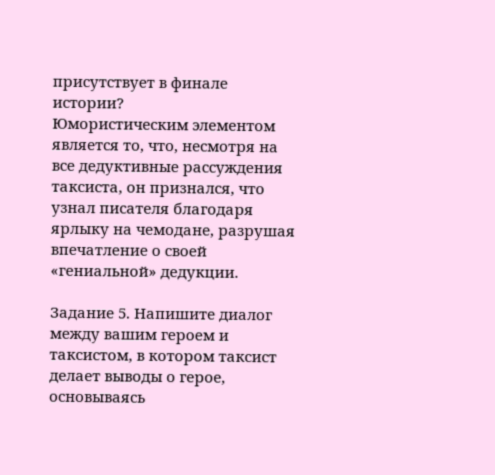присутствует в финале истории?
Юмористическим элементом является то, что, несмотря на все дедуктивные рассуждения таксиста, он признался, что узнал писателя благодаря ярлыку на чемодане, разрушая впечатление о своей «гениальной» дедукции.

Задание 5. Напишите диалог между вашим героем и таксистом, в котором таксист делает выводы о герое, основываясь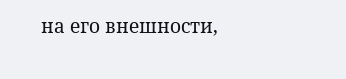на его внешности,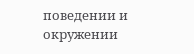поведении и окружении